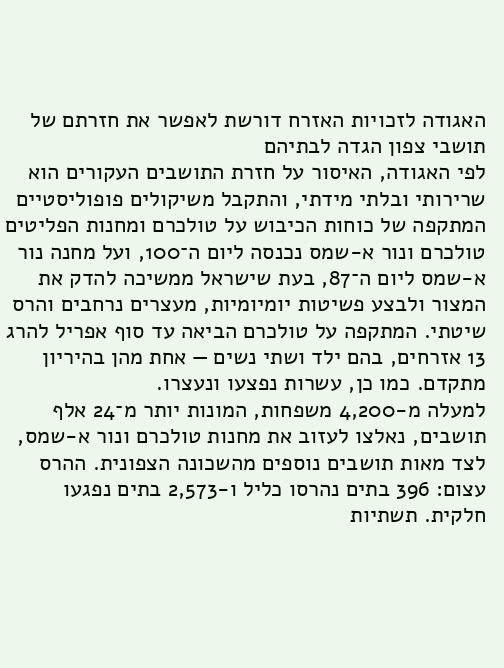האגודה לזכויות האזרח דורשת לאפשר את חזרתם של תושבי צפון הגדה לבתיהם
לפי האגודה, האיסור על חזרת התושבים העקורים הוא שרירותי ובלתי מידתי, והתקבל משיקולים פופוליסטיים
המתקפה של כוחות הכיבוש על טולכרם ומחנות הפליטים טולכרם ונור א-שמס נכנסה ליום ה־100, ועל מחנה נור א-שמס ליום ה־87, בעת שישראל ממשיכה להדק את המצור ולבצע פשיטות יומיומיות, מעצרים נרחבים והרס שיטתי. המתקפה על טולכרם הביאה עד סוף אפריל להרג 13 אזרחים, בהם ילד ושתי נשים — אחת מהן בהיריון מתקדם. כמו כן, עשרות נפצעו ונעצרו.
למעלה מ-4,200 משפחות, המונות יותר מ־24 אלף תושבים, נאלצו לעזוב את מחנות טולכרם ונור א-שמס, לצד מאות תושבים נוספים מהשכונה הצפונית. ההרס עצום: 396 בתים נהרסו כליל ו-2,573 בתים נפגעו חלקית. תשתיות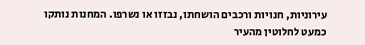עירוניות, חנויות ורכבים הושחתו, נבזזו או נשרפו. המחנות נותקו כמעט לחלוטין מהעיר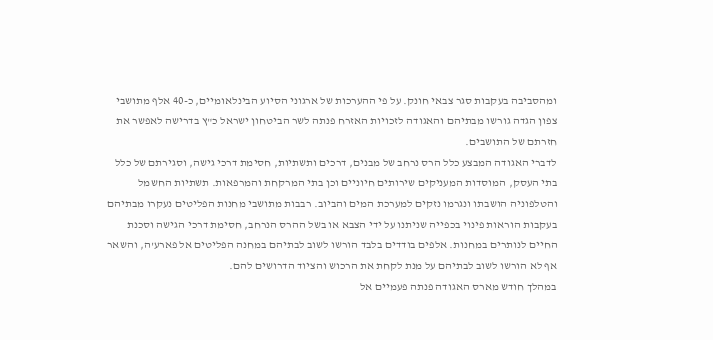ומהסביבה בעקבות סגר צבאי חונק. על פי ההערכות של ארגוני הסיוע הבינלאומיים, כ-40 אלף מתושבי צפון הגדה גורשו מבתיהם והאגודה לזכויות האזרח פנתה לשר הביטחון ישראל כ"ץ בדרישה לאפשר את חזרתם של התושבים.
לדברי האגודה המבצע כלל הרס נרחב של מבנים, דרכים ותשתיות, חסימת דרכי גישה, וסגירתם של כלל בתי העסק, המוסדות המעניקים שירותים חיוניים וכן בתי המרקחת והמרפאות. תשתיות החשמל והטלפוניה הושבתו ונגרמו נזקים למערכת המים והביוב. רבבות מתושבי מחנות הפליטים נעקרו מבתיהם בעקבות הוראות פינוי בכפייה שניתנו על ידי הצבא או בשל ההרס הנרחב, חסימת דרכי הגישה וסכנת החיים לנותרים במחנות. אלפים בודדים בלבד הורשו לשוב לבתיהם במחנה הפליטים אל פארע'ה, והשאר אף לא הורשו לשוב לבתיהם על מנת לקחת את הרכוש והציוד הדרושים להם.
במהלך חודש מארס האגודה פנתה פעמיים אל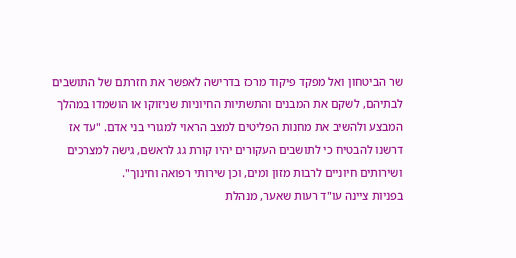שר הביטחון ואל מפקד פיקוד מרכז בדרישה לאפשר את חזרתם של התושבים לבתיהם, לשקם את המבנים והתשתיות החיוניות שניזוקו או הושמדו במהלך המבצע ולהשיב את מחנות הפליטים למצב הראוי למגורי בני אדם. "עד אז דרשנו להבטיח כי לתושבים העקורים יהיו קורת גג לראשם, גישה למצרכים ושירותים חיוניים לרבות מזון ומים, וכן שירותי רפואה וחינוך".
בפניות ציינה עו"ד רעות שאער, מנהלת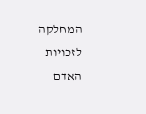המחלקה לזכויות האדם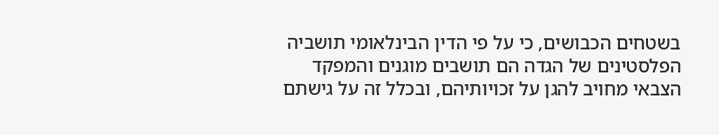בשטחים הכבושים, כי על פי הדין הבינלאומי תושביה הפלסטינים של הגדה הם תושבים מוגנים והמפקד הצבאי מחויב להגן על זכויותיהם, ובכלל זה על גישתם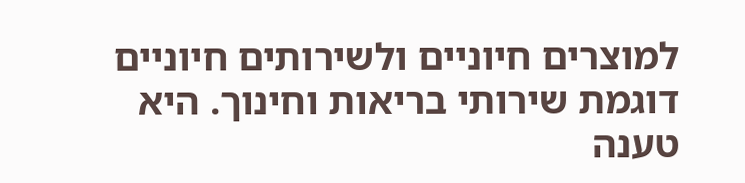למוצרים חיוניים ולשירותים חיוניים דוגמת שירותי בריאות וחינוך. היא טענה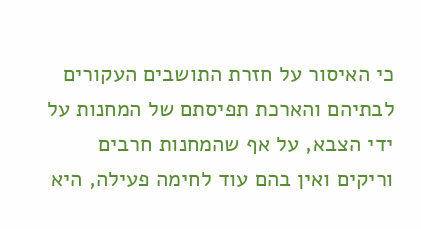כי האיסור על חזרת התושבים העקורים לבתיהם והארכת תפיסתם של המחנות על ידי הצבא, על אף שהמחנות חרבים וריקים ואין בהם עוד לחימה פעילה, היא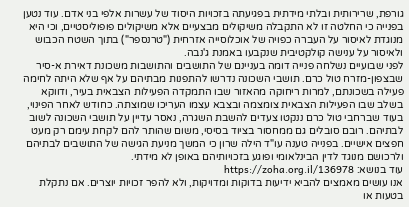גורפת, שרירותית ובלתי מידתית בפגיעתה בזכויות היסוד של עשרות אלפי בני אדם. עוד נטען בפנייה כי החלטה זו לא התקבלה משיקולים מבצעיים אלא משיקולים פופוליסטיים, וכי היא מנוגדת לאיסור על העברה כפויה של אוכלוסייה אזרחית ("טרנספר") בתוך השטח הכבוש ולאיסור על ענישה קולקטיבית שנקבעו באמנת ג'נבה.
לפני שבועיים נשלחה פנייה דומה בעניינם של התושבים והתושבות משכונת דאירת א-סיר שבצפון-מזרח טול כרם. תושבי השכונה נדרשו להתפנות מבתיהם על אף שלא היתה לחימה פעילה בשכונתם, למרות ריחוקה מהאזור שבו התמקדה הפעילות הצבאית בעיר, ודווקא בשלב שבו הפעילות הצבאית צומצמה ובצבא עצמו העריכו שמוצתה. כחודש לאחר הפינוי, בעוד שברחבי טול כרם ננקטו צעדים להשבת השגרה, נאסר עדיין על תושבי השכונה לשוב לבתיהם. רובם סובלים גם ממחסור בציוד בסיסי, משום שהותר להם לקחת עימם רק מעט חפצים אישיים. בפנייה טענה עו"ד הילה שרון כי המשך מניעת הגישה של התושבים לבתיהם ולרכושם מנוגד לדין הבינלאומי ופוגע בזכויותיהם באופן לא מידתי.
עוד בנושא: https://zoha.org.il/136978
אנו עושים מאמצים להביא ידיעות בדוקות ומדויקות, ולא להפר זכויות יוצרים. אם נתקלת בטעות או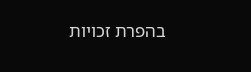בהפרת זכויות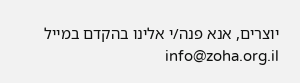יוצרים, אנא פנה/י אלינו בהקדם במייל info@zoha.org.il